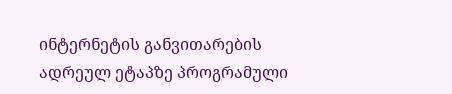ინტერნეტის განვითარების ადრეულ ეტაპზე პროგრამული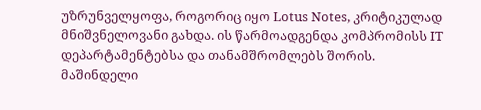უზრუნველყოფა, როგორიც იყო Lotus Notes, კრიტიკულად მნიშვნელოვანი გახდა. ის წარმოადგენდა კომპრომისს IT დეპარტამენტებსა და თანამშრომლებს შორის. მაშინდელი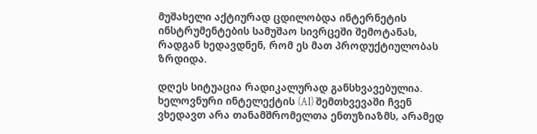მუშახელი აქტიურად ცდილობდა ინტერნეტის ინსტრუმენტების სამუშაო სივრცეში შემოტანას, რადგან ხედავდნენ, რომ ეს მათ პროდუქტიულობას ზრდიდა.

დღეს სიტუაცია რადიკალურად განსხვავებულია. ხელოვნური ინტელექტის (AI) შემთხვევაში ჩვენ ვხედავთ არა თანამშრომელთა ენთუზიაზმს, არამედ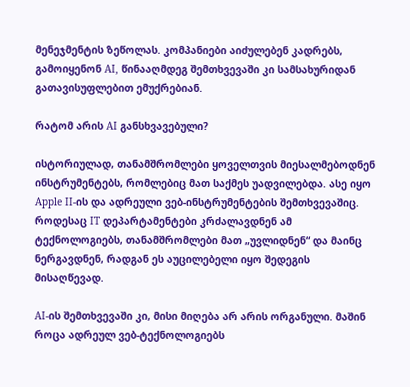მენეჯმენტის ზეწოლას. კომპანიები აიძულებენ კადრებს, გამოიყენონ AI, წინააღმდეგ შემთხვევაში კი სამსახურიდან გათავისუფლებით ემუქრებიან.

რატომ არის AI განსხვავებული?

ისტორიულად, თანამშრომლები ყოველთვის მიესალმებოდნენ ინსტრუმენტებს, რომლებიც მათ საქმეს უადვილებდა. ასე იყო Apple II-ის და ადრეული ვებ-ინსტრუმენტების შემთხვევაშიც. როდესაც IT დეპარტამენტები კრძალავდნენ ამ ტექნოლოგიებს, თანამშრომლები მათ „უვლიდნენ“ და მაინც ნერგავდნენ, რადგან ეს აუცილებელი იყო შედეგის მისაღწევად.

AI-ის შემთხვევაში კი, მისი მიღება არ არის ორგანული. მაშინ როცა ადრეულ ვებ-ტექნოლოგიებს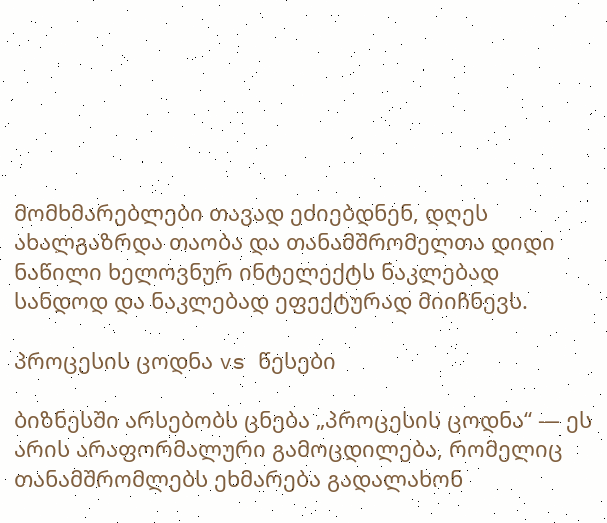მომხმარებლები თავად ეძიებდნენ, დღეს ახალგაზრდა თაობა და თანამშრომელთა დიდი ნაწილი ხელოვნურ ინტელექტს ნაკლებად სანდოდ და ნაკლებად ეფექტურად მიიჩნევს.

პროცესის ცოდნა vs წესები

ბიზნესში არსებობს ცნება „პროცესის ცოდნა“ — ეს არის არაფორმალური გამოცდილება, რომელიც თანამშრომლებს ეხმარება გადალახონ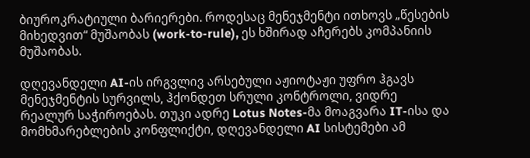ბიუროკრატიული ბარიერები. როდესაც მენეჯმენტი ითხოვს „წესების მიხედვით“ მუშაობას (work-to-rule), ეს ხშირად აჩერებს კომპანიის მუშაობას.

დღევანდელი AI-ის ირგვლივ არსებული აჟიოტაჟი უფრო ჰგავს მენეჯმენტის სურვილს, ჰქონდეთ სრული კონტროლი, ვიდრე რეალურ საჭიროებას. თუკი ადრე Lotus Notes-მა მოაგვარა IT-ისა და მომხმარებლების კონფლიქტი, დღევანდელი AI სისტემები ამ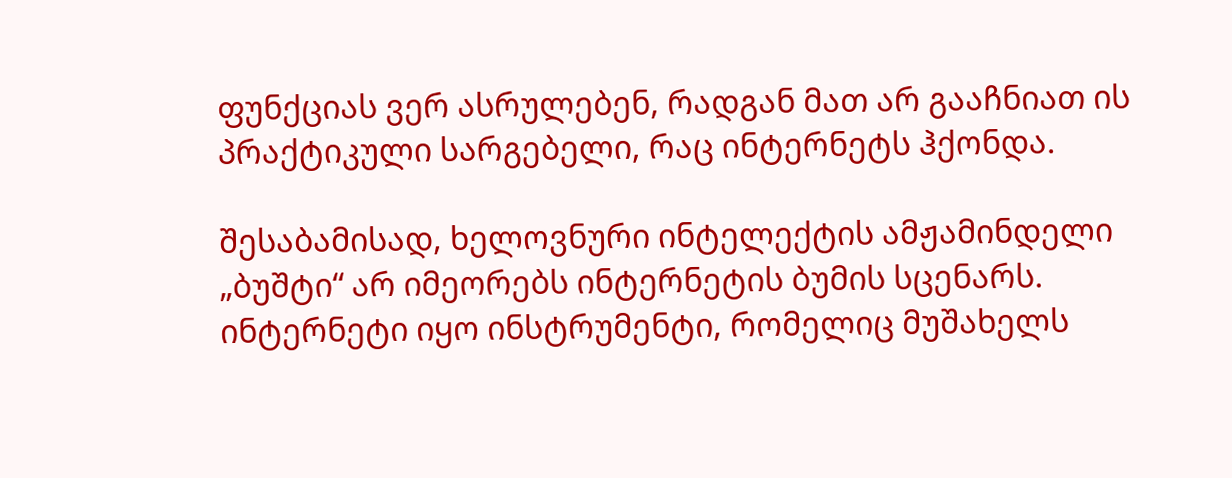ფუნქციას ვერ ასრულებენ, რადგან მათ არ გააჩნიათ ის პრაქტიკული სარგებელი, რაც ინტერნეტს ჰქონდა.

შესაბამისად, ხელოვნური ინტელექტის ამჟამინდელი „ბუშტი“ არ იმეორებს ინტერნეტის ბუმის სცენარს. ინტერნეტი იყო ინსტრუმენტი, რომელიც მუშახელს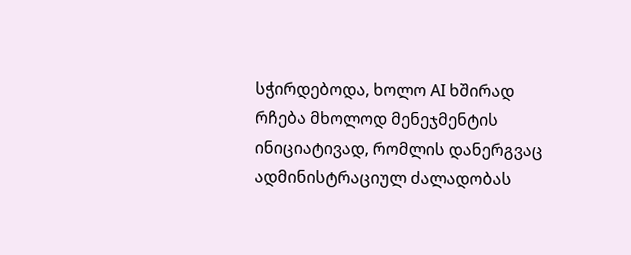სჭირდებოდა, ხოლო AI ხშირად რჩება მხოლოდ მენეჯმენტის ინიციატივად, რომლის დანერგვაც ადმინისტრაციულ ძალადობას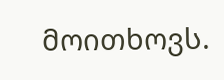მოითხოვს.